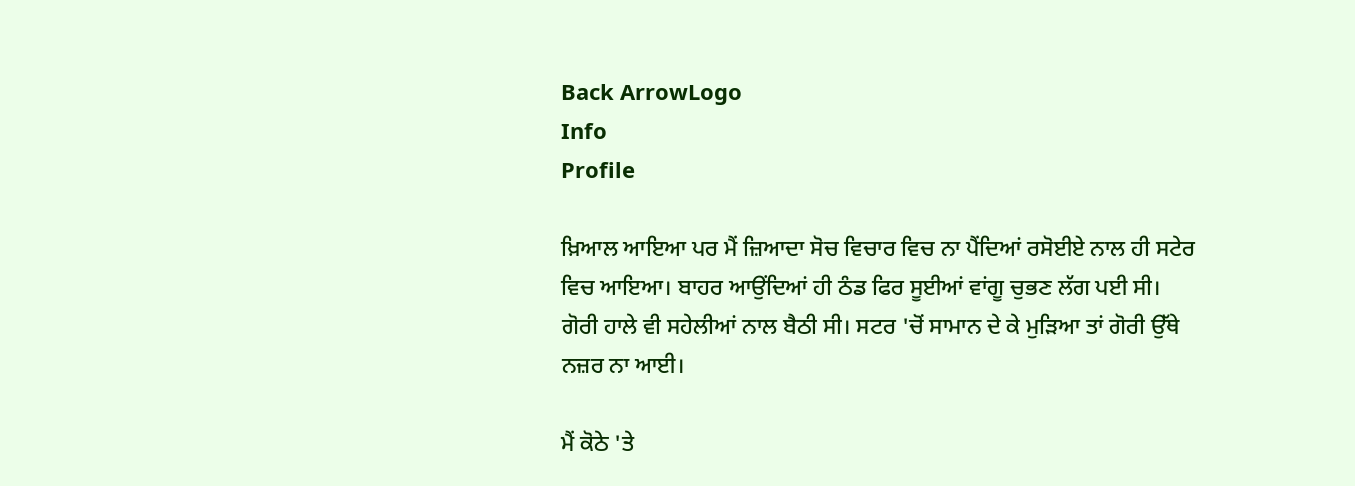Back ArrowLogo
Info
Profile

ਖ਼ਿਆਲ ਆਇਆ ਪਰ ਮੈਂ ਜ਼ਿਆਦਾ ਸੋਚ ਵਿਚਾਰ ਵਿਚ ਨਾ ਪੈਂਦਿਆਂ ਰਸੋਈਏ ਨਾਲ ਹੀ ਸਟੇਰ ਵਿਚ ਆਇਆ। ਬਾਹਰ ਆਉਂਦਿਆਂ ਹੀ ਠੰਡ ਫਿਰ ਸੂਈਆਂ ਵਾਂਗੂ ਚੁਭਣ ਲੱਗ ਪਈ ਸੀ। ਗੋਰੀ ਹਾਲੇ ਵੀ ਸਹੇਲੀਆਂ ਨਾਲ ਬੈਠੀ ਸੀ। ਸਟਰ 'ਚੋਂ ਸਾਮਾਨ ਦੇ ਕੇ ਮੁੜਿਆ ਤਾਂ ਗੋਰੀ ਉੱਥੇ ਨਜ਼ਰ ਨਾ ਆਈ।

ਮੈਂ ਕੋਠੇ 'ਤੇ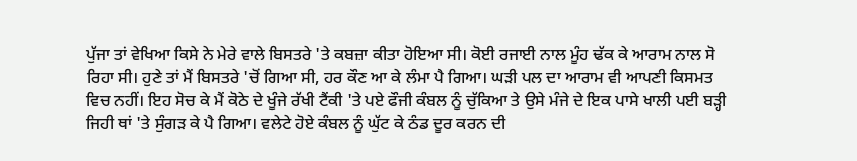ਪੁੱਜਾ ਤਾਂ ਵੇਖਿਆ ਕਿਸੇ ਨੇ ਮੇਰੇ ਵਾਲੇ ਬਿਸਤਰੇ 'ਤੇ ਕਬਜ਼ਾ ਕੀਤਾ ਹੋਇਆ ਸੀ। ਕੋਈ ਰਜਾਈ ਨਾਲ ਮੂੰਹ ਢੱਕ ਕੇ ਆਰਾਮ ਨਾਲ ਸੋ ਰਿਹਾ ਸੀ। ਹੁਣੇ ਤਾਂ ਮੈਂ ਬਿਸਤਰੇ 'ਚੋਂ ਗਿਆ ਸੀ, ਹਰ ਕੌਣ ਆ ਕੇ ਲੰਮਾ ਪੈ ਗਿਆ। ਘੜੀ ਪਲ ਦਾ ਆਰਾਮ ਵੀ ਆਪਣੀ ਕਿਸਮਤ ਵਿਚ ਨਹੀਂ। ਇਹ ਸੋਚ ਕੇ ਮੈਂ ਕੋਠੇ ਦੇ ਖੂੰਜੇ ਰੱਖੀ ਟੈਂਕੀ 'ਤੇ ਪਏ ਫੌਜੀ ਕੰਬਲ ਨੂੰ ਚੁੱਕਿਆ ਤੇ ਉਸੇ ਮੰਜੇ ਦੇ ਇਕ ਪਾਸੇ ਖਾਲੀ ਪਈ ਬੜ੍ਹੀ ਜਿਹੀ ਥਾਂ 'ਤੇ ਸੁੰਗੜ ਕੇ ਪੈ ਗਿਆ। ਵਲੇਟੇ ਹੋਏ ਕੰਬਲ ਨੂੰ ਘੁੱਟ ਕੇ ਠੰਡ ਦੂਰ ਕਰਨ ਦੀ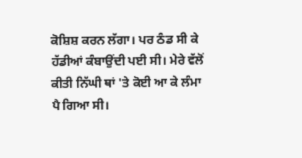ਕੋਸ਼ਿਸ਼ ਕਰਨ ਲੱਗਾ। ਪਰ ਠੰਡ ਸੀ ਕੇ ਹੱਡੀਆਂ ਕੰਬਾਉਂਦੀ ਪਈ ਸੀ। ਮੇਰੇ ਵੱਲੋਂ ਕੀਤੀ ਨਿੱਘੀ ਥਾਂ 'ਤੇ ਕੋਈ ਆ ਕੇ ਲੰਮਾ ਪੈ ਗਿਆ ਸੀ।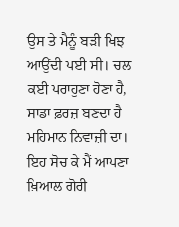ਉਸ ਤੇ ਮੈਨੂੰ ਬੜੀ ਖਿਝ ਆਉਂਦੀ ਪਈ ਸੀ। ਚਲ ਕਈ ਪਰਾਹੁਣਾ ਹੋਣਾ ਹੈ, ਸਾਡਾ ਫ਼ਰਜ਼ ਬਣਦਾ ਹੈ ਮਹਿਮਾਨ ਨਿਵਾਜ਼ੀ ਦਾ। ਇਹ ਸੋਚ ਕੇ ਮੈਂ ਆਪਣਾ ਖ਼ਿਆਲ ਗੋਰੀ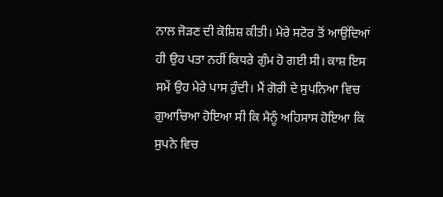ਨਾਲ ਜੋੜਣ ਦੀ ਕੋਸ਼ਿਸ਼ ਕੀਤੀ। ਮੇਰੇ ਸਟੋਰ ਤੋਂ ਆਉਂਦਿਆਂ ਹੀ ਉਹ ਪਤਾ ਨਹੀਂ ਕਿਧਰੇ ਗੁੰਮ ਹੋ ਗਈ ਸੀ। ਕਾਸ਼ ਇਸ ਸਮੇਂ ਉਹ ਮੇਰੇ ਪਾਸ ਹੁੰਦੀ। ਮੈਂ ਗੋਰੀ ਦੇ ਸੁਪਨਿਆ ਵਿਚ ਗੁਆਚਿਆ ਹੋਇਆ ਸੀ ਕਿ ਮੈਨੂੰ ਅਹਿਸਾਸ ਹੋਇਆ ਕਿ ਸੁਪਨੇ ਵਿਚ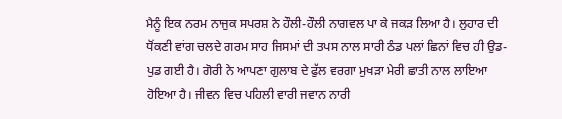ਮੈਨੂੰ ਇਕ ਨਰਮ ਨਾਜੁਕ ਸਪਰਸ਼ ਨੇ ਹੌਲੀ-ਹੌਲੀ ਨਾਗਵਲ ਪਾ ਕੇ ਜਕੜ ਲਿਆ ਹੈ। ਲੁਹਾਰ ਦੀ ਧੋਂਕਣੀ ਵਾਂਗ ਚਲਦੇ ਗਰਮ ਸਾਹ ਜਿਸਮਾਂ ਦੀ ਤਪਸ ਨਾਲ ਸਾਰੀ ਠੰਡ ਪਲਾਂ ਛਿਨਾਂ ਵਿਚ ਹੀ ਉਡ-ਪੁਡ ਗਈ ਹੈ। ਗੋਰੀ ਨੇ ਆਪਣਾ ਗੁਲਾਬ ਦੇ ਫੁੱਲ ਵਰਗਾ ਮੁਖੜਾ ਮੇਰੀ ਛਾਤੀ ਨਾਲ ਲਾਇਆ ਹੋਇਆ ਹੈ। ਜੀਵਨ ਵਿਚ ਪਹਿਲੀ ਵਾਰੀ ਜਵਾਨ ਨਾਰੀ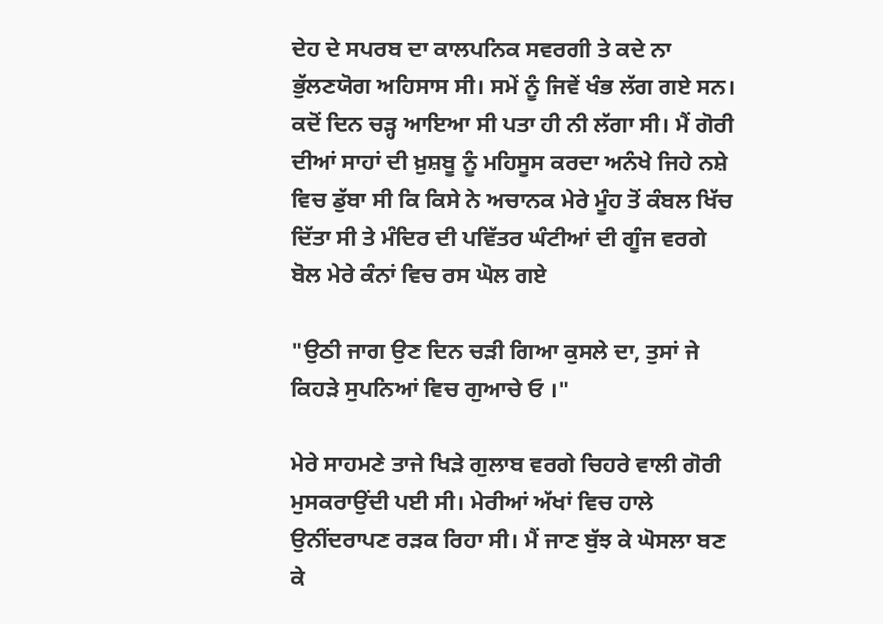ਦੇਹ ਦੇ ਸਪਰਬ ਦਾ ਕਾਲਪਨਿਕ ਸਵਰਗੀ ਤੇ ਕਦੇ ਨਾ ਭੁੱਲਣਯੋਗ ਅਹਿਸਾਸ ਸੀ। ਸਮੇਂ ਨੂੰ ਜਿਵੇਂ ਖੰਭ ਲੱਗ ਗਏ ਸਨ। ਕਦੋਂ ਦਿਨ ਚੜ੍ਹ ਆਇਆ ਸੀ ਪਤਾ ਹੀ ਨੀ ਲੱਗਾ ਸੀ। ਮੈਂ ਗੋਰੀ ਦੀਆਂ ਸਾਹਾਂ ਦੀ ਖ਼ੁਸ਼ਬੂ ਨੂੰ ਮਹਿਸੂਸ ਕਰਦਾ ਅਨੰਖੇ ਜਿਹੇ ਨਸ਼ੇ ਵਿਚ ਡੁੱਬਾ ਸੀ ਕਿ ਕਿਸੇ ਨੇ ਅਚਾਨਕ ਮੇਰੇ ਮੂੰਹ ਤੋਂ ਕੰਬਲ ਖਿੱਚ ਦਿੱਤਾ ਸੀ ਤੇ ਮੰਦਿਰ ਦੀ ਪਵਿੱਤਰ ਘੰਟੀਆਂ ਦੀ ਗੂੰਜ ਵਰਗੇ ਬੋਲ ਮੇਰੇ ਕੰਨਾਂ ਵਿਚ ਰਸ ਘੋਲ ਗਏ

"ਉਠੀ ਜਾਗ ਉਣ ਦਿਨ ਚੜੀ ਗਿਆ ਕੁਸਲੇ ਦਾ, ਤੁਸਾਂ ਜੇ ਕਿਹੜੇ ਸੁਪਨਿਆਂ ਵਿਚ ਗੁਆਚੇ ਓ ।"

ਮੇਰੇ ਸਾਹਮਣੇ ਤਾਜੇ ਖਿੜੇ ਗੁਲਾਬ ਵਰਗੇ ਚਿਹਰੇ ਵਾਲੀ ਗੋਰੀ ਮੁਸਕਰਾਉਂਦੀ ਪਈ ਸੀ। ਮੇਰੀਆਂ ਅੱਖਾਂ ਵਿਚ ਹਾਲੇ ਉਨੀਂਦਰਾਪਣ ਰੜਕ ਰਿਹਾ ਸੀ। ਮੈਂ ਜਾਣ ਬੁੱਝ ਕੇ ਘੋਸਲਾ ਬਣ ਕੇ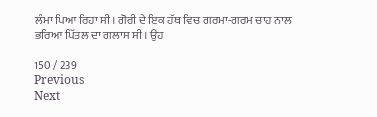ਲੰਮਾ ਪਿਆ ਰਿਹਾ ਸੀ। ਗੋਰੀ ਦੇ ਇਕ ਹੱਥ ਵਿਚ ਗਰਮਾ-ਗਰਮ ਚਾਹ ਨਾਲ ਭਰਿਆ ਪਿੱਤਲ ਦਾ ਗਲਾਸ ਸੀ। ਉਹ

150 / 239
Previous
Next